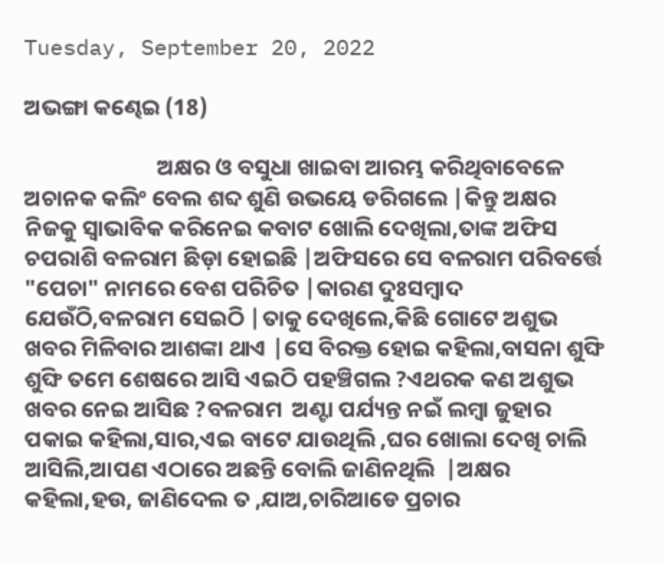Tuesday, September 20, 2022

ଅଭଙ୍ଗା କଣ୍ଢେଇ (18)

                          ଅକ୍ଷର ଓ ବସୁଧା ଖାଇବା ଆରମ୍ଭ କରିଥିବାବେଳେ ଅଚାନକ କଲିଂ ବେଲ ଶବ୍ଦ ଶୁଣି ଉଭୟେ ଡରିଗଲେ |କିନ୍ତୁ ଅକ୍ଷର ନିଜକୁ ସ୍ୱାଭାବିକ କରିନେଇ କବାଟ ଖୋଲି ଦେଖିଲା,ତାଙ୍କ ଅଫିସ ଚପରାଶି ବଳରାମ ଛିଡ଼ା ହୋଇଛି |ଅଫିସରେ ସେ ବଳରାମ ପରିବର୍ତ୍ତେ "ପେଚା" ନାମରେ ବେଶ ପରିଚିତ |କାରଣ ଦୁଃସମ୍ବାଦ ଯେଉଁଠି,ବଳରାମ ସେଇଠି |ତାକୁ ଦେଖିଲେ,କିଛି ଗୋଟେ ଅଶୁଭ  ଖବର ମିଳିବାର ଆଶଙ୍କା ଥାଏ |ସେ ବିରକ୍ତ ହୋଇ କହିଲା,ବାସନା ଶୁଙ୍ଘି ଶୁଙ୍ଘି ତମେ ଶେଷରେ ଆସି ଏଇଠି ପହଞ୍ଚିଗଲ ?ଏଥରକ କଣ ଅଶୁଭ ଖବର ନେଇ ଆସିଛ ?ବଳରାମ  ଅଣ୍ଟା ପର୍ଯ୍ୟନ୍ତ ନଇଁ ଲମ୍ବା ଜୁହାର ପକାଇ କହିଲା,ସାର,ଏଇ ବାଟେ ଯାଉଥିଲି ,ଘର ଖୋଲା ଦେଖି ଚାଲି ଆସିଲି,ଆପଣ ଏଠାରେ ଅଛନ୍ତି ବୋଲି ଜାଣିନଥିଲି  |ଅକ୍ଷର କହିଲା,ହଉ, ଜାଣିଦେଲ ତ ,ଯାଅ,ଚାରିଆଡେ ପ୍ରଚାର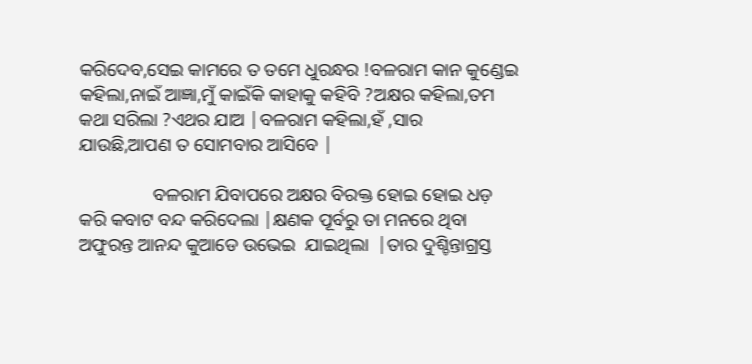କରିଦେବ,ସେଇ କାମରେ ତ ତମେ ଧୁରନ୍ଧର !ବଳରାମ କାନ କୁଣ୍ଡେଇ କହିଲା,ନାଇଁ ଆଜ୍ଞା,ମୁଁ କାଇଁକି କାହାକୁ କହିବି ?ଅକ୍ଷର କହିଲା,ତମ କଥା ସରିଲା ?ଏଥର ଯାଅ |ବଳରାମ କହିଲା,ହଁ ,ସାର ଯାଉଛି,ଆପଣ ତ ସୋମବାର ଆସିବେ |

                ବଳରାମ ଯିବାପରେ ଅକ୍ଷର ବିରକ୍ତ ହୋଇ ହୋଇ ଧଡ଼ କରି କବାଟ ବନ୍ଦ କରିଦେଲା |କ୍ଷଣକ ପୂର୍ବରୁ ତା ମନରେ ଥିବା ଅଫୁରନ୍ତ ଆନନ୍ଦ କୁଆଡେ ଉଭେଇ  ଯାଇଥିଲା  |ତାର ଦୁଶ୍ଚିନ୍ତାଗ୍ରସ୍ତ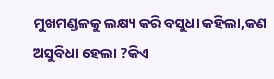ମୁଖମଣ୍ଡଳକୁ ଲକ୍ଷ୍ୟ କରି ବସୁଧା କହିଲା,କଣ ଅସୁବିଧା ହେଲା ?କିଏ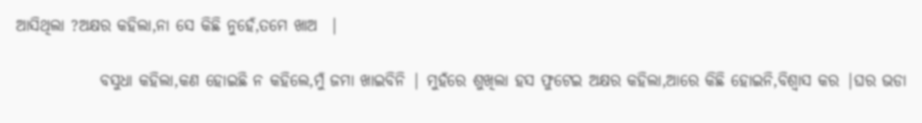ଆସିଥିଲା ?ଅକ୍ଷର କହିଲା,ନା ସେ କିଛି ନୁହେଁ,ତମେ ଖାଅ  |

             ବସୁଧା କହିଲା,କଣ ହୋଇଛି ନ କହିଲେ,ମୁଁ ଜମା ଖାଇବିନି | ମୁହଁରେ ଶୁଖିଲା ହସ ଫୁଟେଇ ଅକ୍ଷର କହିଲା,ଆରେ କିଛି ହୋଇନି,ବିଶ୍ୱାସ କର |ଘର ଭଡା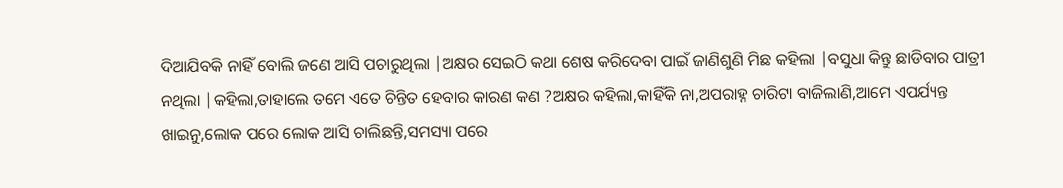ଦିଆଯିବକି ନାହିଁ ବୋଲି ଜଣେ ଆସି ପଚାରୁଥିଲା |ଅକ୍ଷର ସେଇଠି କଥା ଶେଷ କରିଦେବା ପାଇଁ ଜାଣିଶୁଣି ମିଛ କହିଲା |ବସୁଧା କିନ୍ତୁ ଛାଡିବାର ପାତ୍ରୀ  ନଥିଲା |କହିଲା,ତାହାଲେ ତମେ ଏତେ ଚିନ୍ତିତ ହେବାର କାରଣ କଣ ?ଅକ୍ଷର କହିଲା,କାହିଁକି ନା,ଅପରାହ୍ନ ଚାରିଟା ବାଜିଲାଣି,ଆମେ ଏପର୍ଯ୍ୟନ୍ତ ଖାଇନୁ,ଲୋକ ପରେ ଲୋକ ଆସି ଚାଲିଛନ୍ତି,ସମସ୍ୟା ପରେ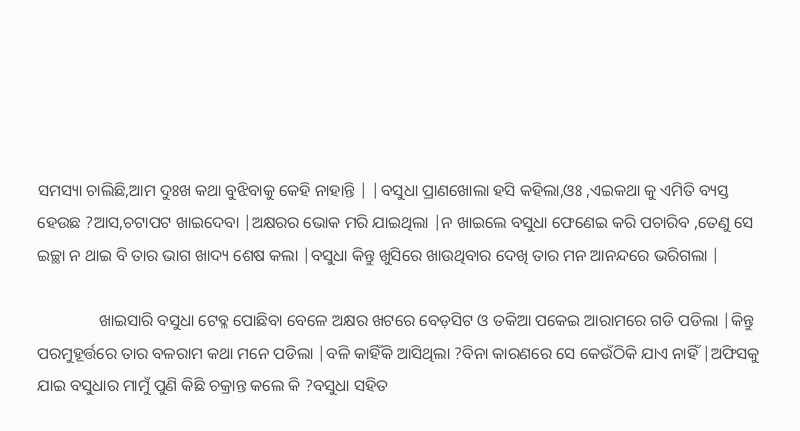ସମସ୍ୟା ଚାଲିଛି,ଆମ ଦୁଃଖ କଥା ବୁଝିବାକୁ କେହି ନାହାନ୍ତି | |ବସୁଧା ପ୍ରାଣଖୋଲା ହସି କହିଲା,ଓଃ ,ଏଇକଥା କୁ ଏମିତି ବ୍ୟସ୍ତ ହେଉଛ ?ଆସ,ଚଟାପଟ ଖାଇଦେବା |ଅକ୍ଷରର ଭୋକ ମରି ଯାଇଥିଲା |ନ ଖାଇଲେ ବସୁଧା ଫେଣେଇ କରି ପଚାରିବ ,ତେଣୁ ସେ ଇଚ୍ଛା ନ ଥାଇ ବି ତାର ଭାଗ ଖାଦ୍ୟ ଶେଷ କଲା |ବସୁଧା କିନ୍ତୁ ଖୁସିରେ ଖାଉଥିବାର ଦେଖି ତାର ମନ ଆନନ୍ଦରେ ଭରିଗଲା |

               ଖାଇସାରି ବସୁଧା ଟେବ୍ଳ ପୋଛିବା ବେଳେ ଅକ୍ଷର ଖଟରେ ବେଡ଼ସିଟ ଓ ତକିଆ ପକେଇ ଆରାମରେ ଗଡି ପଡିଲା |କିନ୍ତୁ ପରମୁହୂର୍ତ୍ତରେ ତାର ବଳରାମ କଥା ମନେ ପଡିଲା |ବଳି କାହିଁକି ଆସିଥିଲା ?ବିନା କାରଣରେ ସେ କେଉଁଠିକି ଯାଏ ନାହିଁ |ଅଫିସକୁ ଯାଇ ବସୁଧାର ମାମୁଁ ପୁଣି କିଛି ଚକ୍ରାନ୍ତ କଲେ କି ?ବସୁଧା ସହିତ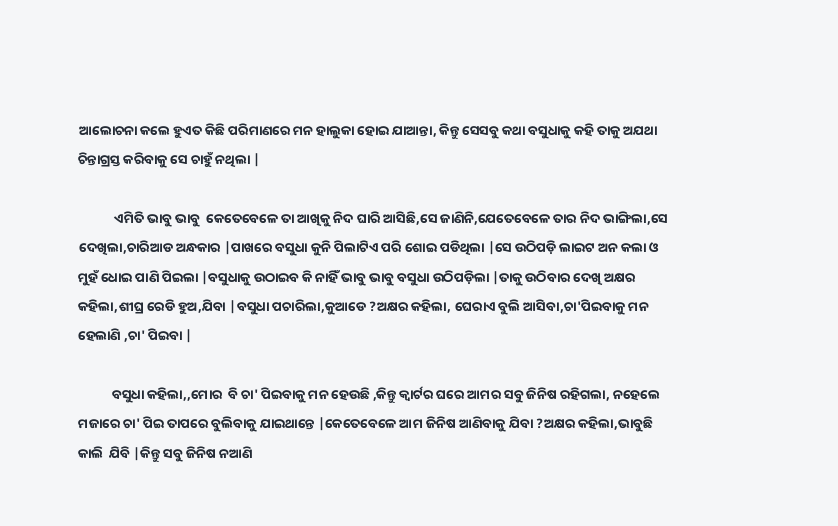ଆଲୋଚନା କଲେ ହୁଏତ କିଛି ପରିମାଣରେ ମନ ହାଲୁକା ହୋଇ ଯାଆନ୍ତା, କିନ୍ତୁ ସେସବୁ କଥା ବସୁଧାକୁ କହି ତାକୁ ଅଯଥା ଚିନ୍ତାଗ୍ରସ୍ତ କରିବାକୁ ସେ ଚାହୁଁ ନଥିଲା |

            ଏମିତି ଭାବୁ ଭାବୁ  କେତେବେଳେ ତା ଆଖିକୁ ନିଦ ଘାରି ଆସିଛି,ସେ ଜାଣିନି,ଯେତେବେଳେ ତାର ନିଦ ଭାଙ୍ଗିଲା,ସେ ଦେଖିଲା,ଚାରିଆଡ ଅନ୍ଧକାର |ପାଖରେ ବସୁଧା କୁନି ପିଲାଟିଏ ପରି ଶୋଇ ପଡିଥିଲା |ସେ ଉଠିପଡ଼ି ଲାଇଟ ଅନ କଲା ଓ ମୁହଁ ଧୋଇ ପାଣି ପିଇଲା |ବସୁଧାକୁ ଉଠାଇବ କି ନାହିଁ ଭାବୁ ଭାବୁ ବସୁଧା ଉଠିପଡ଼ିଲା |ତାକୁ ଉଠିବାର ଦେଖି ଅକ୍ଷର କହିଲା,ଶୀଘ୍ର ରେଡି ହୁଅ,ଯିବା |ବସୁଧା ପଚାରିଲା,କୁଆଡେ ?ଅକ୍ଷର କହିଲା, ଘେରାଏ ବୁଲି ଆସିବା,ଚା'ପିଇବାକୁ ମନ ହେଲାଣି ,ଚା' ପିଇବା |

           ବସୁଧା କହିଲା,,ମୋର  ବି ଚା' ପିଇବାକୁ ମନ ହେଉଛି ,କିନ୍ତୁ କ୍ୱାର୍ଟର ଘରେ ଆମର ସବୁ ଜିନିଷ ରହିଗଲା, ନହେଲେ ମଜାରେ ଚା' ପିଇ ତାପରେ ବୁଲିବାକୁ ଯାଇଥାନ୍ତେ |କେତେବେଳେ ଆମ ଜିନିଷ ଆଣିବାକୁ ଯିବା ?ଅକ୍ଷର କହିଲା,ଭାବୁଛି କାଲି  ଯିବି |କିନ୍ତୁ ସବୁ ଜିନିଷ ନଆଣି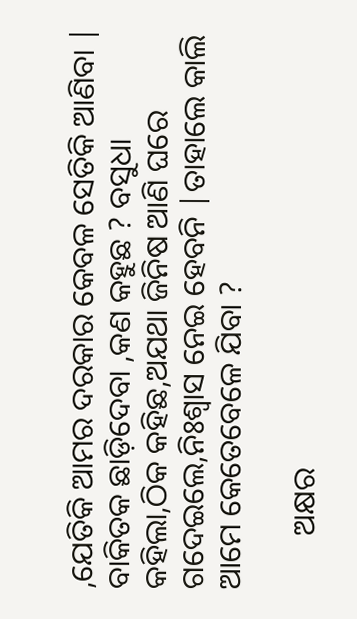,ଯେତିକି ଆମର ଦରକାର କେବଳ ସେତିକି ଆଣିବା | ବାକିତକ ଛାଡ଼ିଦେବା ,କଣ କହୁଛ ? ବସୁଧା କହିଲା,ଠିକ କହିଛ,ଅଯଥା ଜିନିଷ ଆଣି ଘରେ ଗଦେଇଲେ,ନିଃଶ୍ୱାସ ନେଇ ହେବନି |ତାହାଲେ କାଲି ଆମେ କେତେବେଳେ ଯିବା ?

       ଅକ୍ଷର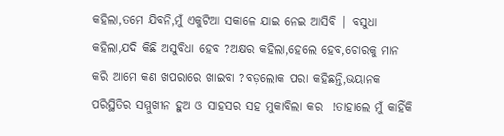କହିଲା,ତମେ ଯିବନି,ମୁଁ ଏକୁଟିଆ ସକାଳେ ଯାଇ ନେଇ ଆସିବି | ବସୁଧା କହିଲା,ଯଦି କିଛି ଅସୁବିଧା ହେବ ?ଅକ୍ଷର କହିଲା,ହେଲେ ହେବ,ଚୋରକୁ ମାନ କରି ଆମେ କଣ ଖପରାରେ ଖାଇବା ?ବଡ଼ଲୋକ ପରା କହିଛନ୍ତି,ଭୟାନକ ପରିସ୍ଥିତିର ସମ୍ମୁଖୀନ ହୁଅ ଓ ସାହସର ସହ ମୁକାବିଲା କର  !ତାହାଲେ ମୁଁ କାହିଁକି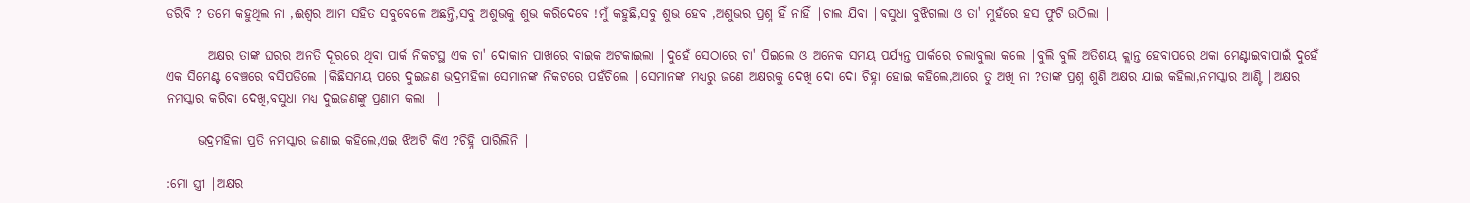ଡରିବି ? ତମେ କହୁଥିଲ ନା ,ଈଶ୍ୱର ଆମ ସହିତ ସବୁବେଳେ ଅଛନ୍ତି,ସବୁ ଅଶୁଭକୁ ଶୁଭ କରିଦେବେ !ମୁଁ କହୁଛି,ସବୁ ଶୁଭ ହେବ ,ଅଶୁଭର ପ୍ରଶ୍ନ ହିଁ ନାହିଁ |ଚାଲ ଯିବା |ବସୁଧା ବୁଝିଗଲା ଓ ତା' ମୁହଁରେ ହସ ଫୁଟି ଉଠିଲା |

        ଅକ୍ଷର ତାଙ୍କ ଘରର ଅନତି ଦୂରରେ ଥିବା ପାର୍କ ନିକଟସ୍ଥ ଏକ ଚା' ଦୋକାନ ପାଖରେ ବାଇକ ଅଟକାଇଲା |ଦୁହେଁ ସେଠାରେ ଚା' ପିଇଲେ ଓ ଅନେକ ସମୟ ପର୍ଯ୍ୟନ୍ତ ପାର୍କରେ ଚଲାବୁଲା କଲେ |ବୁଲି ବୁଲି ଅତିଶୟ କ୍ଲାନ୍ତ ହେବାପରେ ଥକା ମେଣ୍ଟାଇବାପାଇଁ ଦୁହେଁ ଏକ ସିମେଣ୍ଟ ବେଞ୍ଚରେ ବସିପଡିଲେ |କିଛିସମୟ ପରେ ଦୁଇଜଣ ଭଦ୍ରମହିଳା ସେମାନଙ୍କ ନିକଟରେ ପହଁଚିଲେ |ସେମାନଙ୍କ ମଧ୍ୟରୁ ଜଣେ ଅକ୍ଷରକୁ ଦେଖି ଦୋ ଦୋ ଚିହ୍ନା ହୋଇ କହିଲେ,ଆରେ ତୁ ଅଖି ନା ?ତାଙ୍କ ପ୍ରଶ୍ନ ଶୁଣି ଅକ୍ଷର ଯାଇ କହିଲା,ନମସ୍କାର ଆଣ୍ଟି |ଅକ୍ଷର ନମସ୍କାର କରିବା ଦେଖି,ବସୁଧା ମଧ୍ୟ ଦୁଇଜଣଙ୍କୁ ପ୍ରଣାମ କଲା  |

      ଭଦ୍ରମହିଳା ପ୍ରତି ନମସ୍କାର ଜଣାଇ କହିଲେ,ଏଇ ଝିଅଟି କିଏ ?ଚିହ୍ନି ପାରିଲିନି |

:ମୋ ସ୍ତ୍ରୀ |ଅକ୍ଷର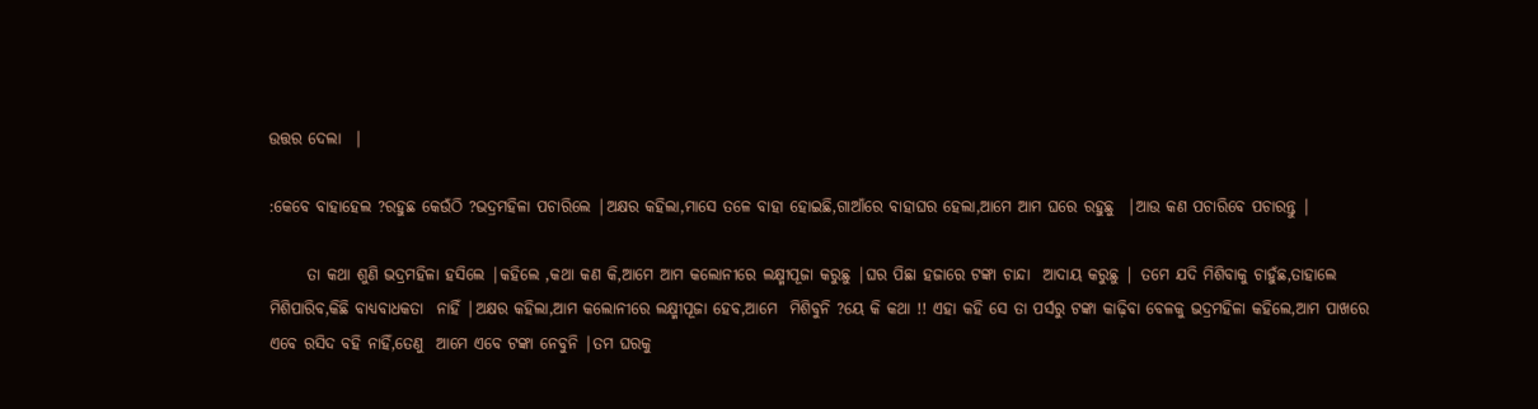ଉତ୍ତର ଦେଲା  |

:କେବେ ବାହାହେଲ ?ରହୁଛ କେଉଁଠି ?ଭଦ୍ରମହିଳା ପଚାରିଲେ |ଅକ୍ଷର କହିଲା,ମାସେ ତଳେ ବାହା ହୋଇଛି,ଗାଆଁରେ ବାହାଘର ହେଲା,ଆମେ ଆମ ଘରେ ରହୁଛୁ  |ଆଉ କଣ ପଚାରିବେ ପଚାରନ୍ତୁ |

      ତା କଥା ଶୁଣି ଭଦ୍ରମହିଳା ହସିଲେ |କହିଲେ ,କଥା କଣ କି,ଆମେ ଆମ କଲୋନୀରେ ଲକ୍ଷ୍ମୀପୂଜା କରୁଛୁ |ଘର ପିଛା ହଜାରେ ଟଙ୍କା ଚାନ୍ଦା  ଆଦାୟ କରୁଛୁ | ତମେ ଯଦି ମିଶିବାକୁ ଚାହୁଁଛ,ତାହାଲେ ମିଶିପାରିବ,କିଛି ବାଧ୍ୟବାଧକତା  ନାହିଁ |ଅକ୍ଷର କହିଲା,ଆମ କଲୋନୀରେ ଲକ୍ଷ୍ମୀପୂଜା ହେବ,ଆମେ  ମିଶିବୁନି ?ୟେ କି କଥା !! ଏହା କହି ସେ ତା ପର୍ସରୁ ଟଙ୍କା କାଢ଼ିବା ବେଳକୁ ଭଦ୍ରମହିଳା କହିଲେ,ଆମ ପାଖରେ ଏବେ ରସିଦ ବହି ନାହିଁ,ତେଣୁ  ଆମେ ଏବେ ଟଙ୍କା ନେବୁନି |ତମ ଘରକୁ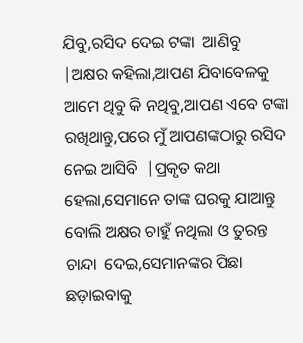ଯିବୁ,ରସିଦ ଦେଇ ଟଙ୍କା  ଆଣିବୁ |ଅକ୍ଷର କହିଲା,ଆପଣ ଯିବାବେଳକୁ ଆମେ ଥିବୁ କି ନଥିବୁ,ଆପଣ ଏବେ ଟଙ୍କା ରଖିଥାନ୍ତୁ,ପରେ ମୁଁ ଆପଣଙ୍କଠାରୁ ରସିଦ ନେଇ ଆସିବି  |ପ୍ରକୃତ କଥା ହେଲା,ସେମାନେ ତାଙ୍କ ଘରକୁ ଯାଆନ୍ତୁ ବୋଲି ଅକ୍ଷର ଚାହୁଁ ନଥିଲା ଓ ତୁରନ୍ତ  ଚାନ୍ଦା  ଦେଇ,ସେମାନଙ୍କର ପିଛା ଛଡ଼ାଇବାକୁ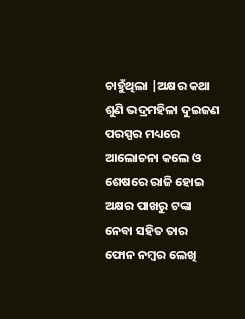ଚାହୁଁଥିଲା |ଅକ୍ଷର କଥା ଶୁଣି ଭଦ୍ରମହିଳା ଦୁଇଜଣ ପରସ୍ପର ମଧ୍ୟରେ ଆଲୋଚନା କଲେ ଓ ଶେଷରେ ରାଜି ହୋଇ ଅକ୍ଷର ପାଖରୁ ଟଙ୍କା ନେବା ସହିତ ତାର ଫୋନ ନମ୍ବର ଲେଖି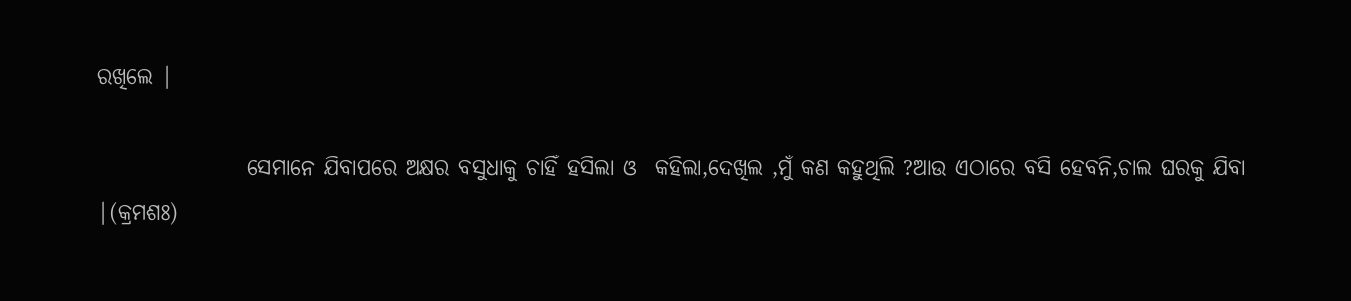ରଖିଲେ |

                 ସେମାନେ ଯିବାପରେ ଅକ୍ଷର ବସୁଧାକୁ ଚାହିଁ ହସିଲା ଓ  କହିଲା,ଦେଖିଲ ,ମୁଁ କଣ କହୁଥିଲି ?ଆଉ ଏଠାରେ ବସି ହେବନି,ଚାଲ ଘରକୁ ଯିବା |(କ୍ରମଶଃ)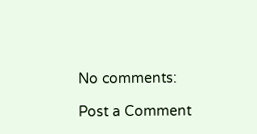No comments:

Post a Comment